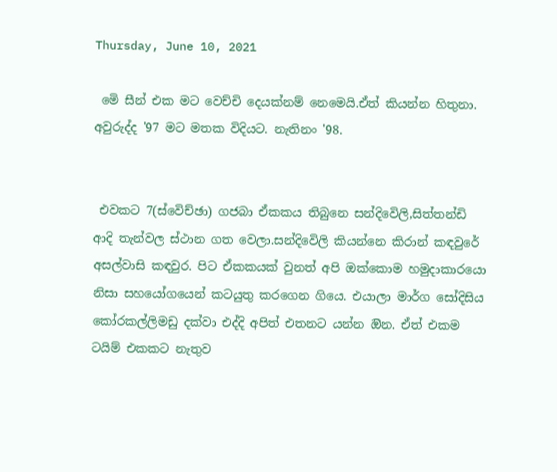Thursday, June 10, 2021

 මෙි සීන් එක මට වෙච්චි දෙයක්නම් නෙමෙයි.ඒත් කියන්න හිතුනා. අවුරුද්ද '97 මට මතක විදියට. නැතිනං '98.


 එවකට 7(ස්වෙිච්ඡා) ගජබා ඒකකය තිබුනෙ සන්දිවෙිලි,සිත්තන්ඩි ආදි තැන්වල ස්ථාන ගත වෙලා.සන්දිවෙිලි කියන්නෙ කිරාන් කඳවුරේ අසල්වාසි කඳවුර. පිට ඒකකයක් වුනත් අපි ඔක්කොම හමුදාකාරයො නිසා සහයෝගයෙන් කටයුතු කරගෙන ගියෙ. එයාලා මාර්ග සෝදිසිය කෝරකල්ලිමඩු දක්වා එද්දි අපිත් එතනට යන්න ඔින. ඒත් එකම ටයිම් එකකට නැතුව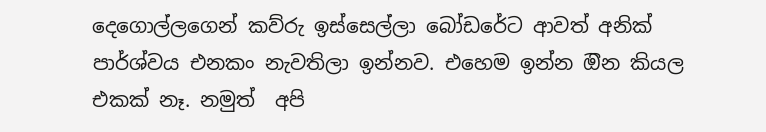දෙගොල්ලගෙන් කව්රු ඉස්සෙල්ලා බෝඩරේට ආවත් අනික් පාර්ශ්වය එනකං නැවතිලා ඉන්නව. එහෙම ඉන්න ඔින කියල එකක් නෑ. නමුත්  අපි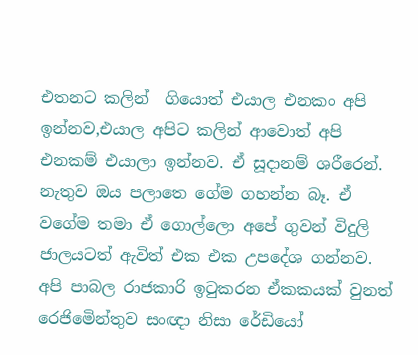එතනට කලින්  ගියොත් එයාල එනකං අපි ඉන්නව,එයාල අපිට කලින් ආවොත් අපි එනකම් එයාලා ඉන්නව. ඒ සූදානම් ශරීරෙන්. නැතුව ඔය පලාතෙ ගේම ගහන්න බෑ. ඒ වගේම තමා ඒ ගොල්ලො අපේ ගුවන් විදුලි ජාලයටත් ඇවිත් එක එක උපදේශ ගන්නව. අපි පාබල රාජකාරි ඉටුකරන ඒකකයක් වුනත් රෙජිමෙින්තුව සංඥා නිසා රේඩියෝ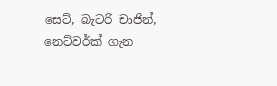සෙට්, බැටරි චාජින්, නෙට්වර්ක් ගැන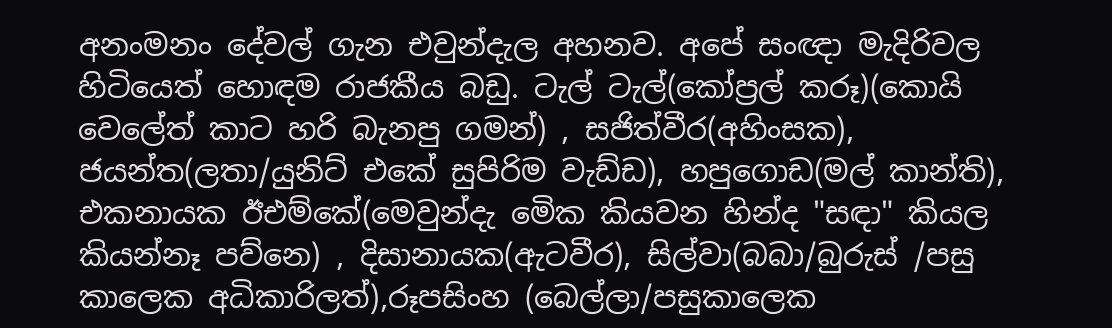අනංමනං දේවල් ගැන එවුන්දැල අහනව. අපේ සංඥා මැදිරිවල හිටියෙත් හොඳම රාජකීය බඩු. ටැල් ටැල්(කෝප්‍රල් කරූ)(කොයි වෙලේත් කාට හරි බැනපු ගමන්) , සජිත්වීර(අහිංසක), ජයන්ත(ලතා/යුනිට් එකේ සුපිරිම වැඩ්ඩ), හපුගොඩ(මල් කාන්ති), එකනායක ඊඑම්කේ(මෙවුන්දැ මෙික කියවන හින්ද "සඳා" කියල කියන්නෑ පව්නෙ) , දිසානායක(ඇටවීර), සිල්වා(බබා/බුරුස් /පසු කාලෙක අධිකාරිලත්),රූපසිංහ (බෙල්ලා/පසුකාලෙක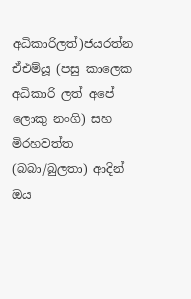අධිකාරිලත්)ජයරත්න ඒඑම්යූ (පසු කාලෙක අධිකාරි ලත් අපේ ලොකු නංගි) සහ මිරහවත්ත (බබා/බුලතා) ආදින් ඔය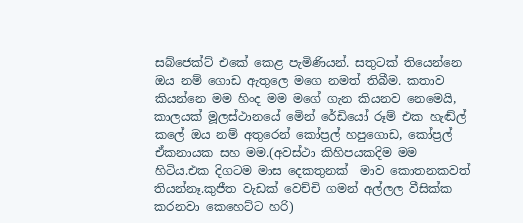සබ්ජෙක්ට් එකේ කෙළ පැමිණියන්. සතුටක් තියෙන්නෙ ඔය නම් ගොඩ ඇතුලෙ මගෙ නමත් තිබීම. කතාව කියන්නෙ මම හිංද මම මගේ ගැන කියනව නෙමෙයි, කාලයක් මූලස්ථානයේ මෙින් රේඩියෝ රූම් එක හැඬ්ල් කලේ ඔය නම් අතුරෙන් කෝප්‍රල් හපුගොඩ, කෝප්‍රල් ඒකනායක සහ මම.(අවස්ථා කිහිපයකදිම මම හිටිය.එක දිගටම මාස දෙකතුනක්  මාව කොතනකවත් තියන්නෑ.කුජීත වැඩක් වෙච්චි ගමන් අල්ලල වීසික්ක කරනවා කෙහෙට්ට හරි)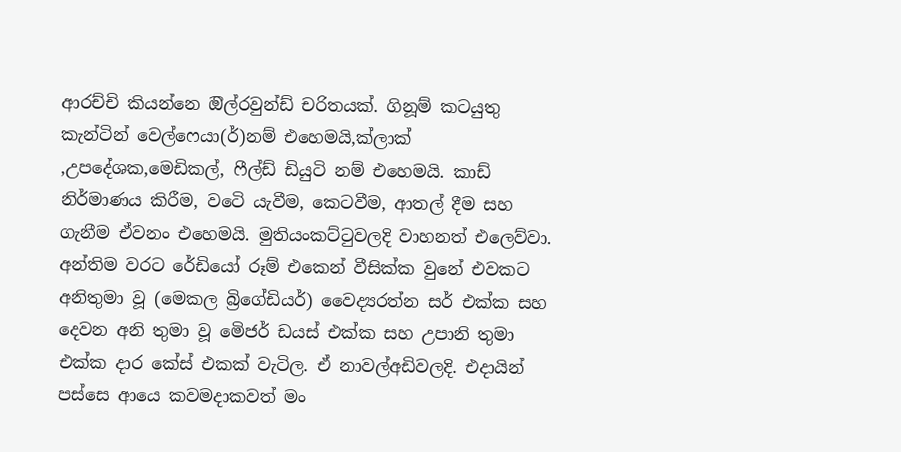ආරච්චි කියන්නෙ ඔිල්රවුන්ඩ් චරිතයක්. ගිනූම් කටයුතු  කැන්ටින් වෙල්ෆෙයා(ර්)නම් එහෙමයි,ක්ලාක් ,උපදේශක,මෙඩිකල්, ෆීල්ඩ් ඩියුටි නම් එහෙමයි. කාඩ් නිර්මාණය කිරීම, වටෙි යැවීම, කෙටවීම, ආතල් දීම සහ ගැනීම ඒවනං එහෙමයි. මුතියංකට්ටුවලදි වාහනත් එලෙව්වා. අන්තිම වරට රේඩියෝ රූම් එකෙන් වීසික්ක වුනේ එවකට අනිතුමා වූ (මෙකල බ්‍රිගේඩියර්) වෛද්‍යරත්න සර් එක්ක සහ දෙවන අනි තුමා වූ මෙිජර් ඩයස් එක්ක සහ උපානි තුමා එක්ක දාර කේස් එකක් වැටිල. ඒ නාවල්අඩිවලදි. එදායින් පස්සෙ ආයෙ කවමදාකවත් මං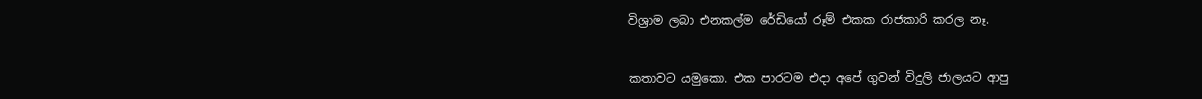විශ්‍රාම ලබා එනකල්ම රේඩියෝ රූම් එකක රාජකාරි කරල නෑ.


කතාවට යමුකො. එක පාරටම එදා අපේ ගුවන් විදුලි ජාලයට ආපු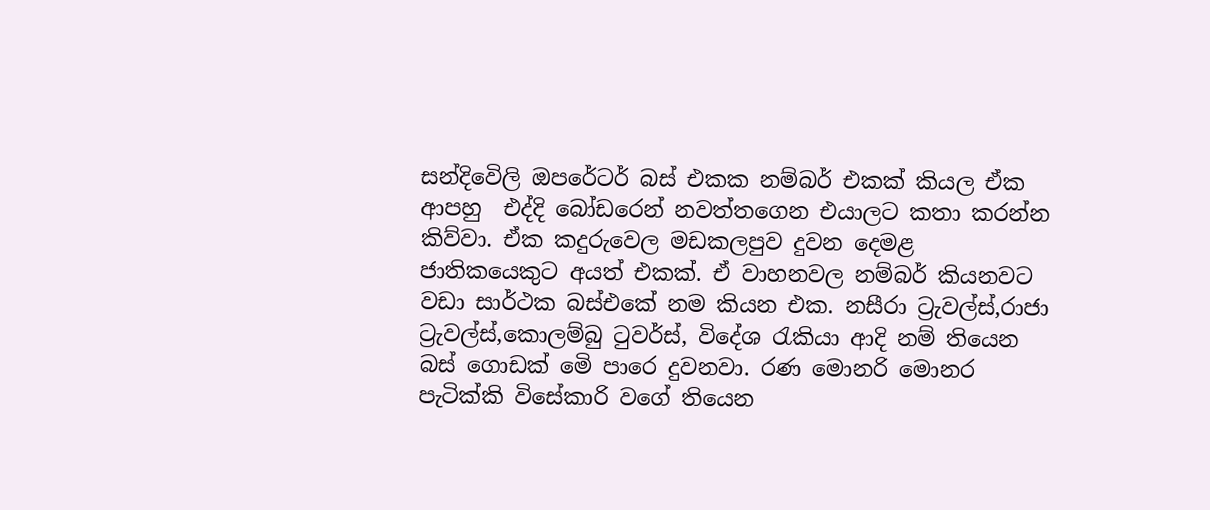සන්දිවෙිලි ඔපරේටර් බස් එකක නම්බර් එකක් කියල ඒක ආපහු  එද්දි බෝඩරෙන් නවත්තගෙන එයාලට කතා කරන්න කිව්වා. ඒක කදුරුවෙල මඩකලපුව දුවන දෙමළ ජාතිකයෙකුට අයත් එකක්. ඒ වාහනවල නම්බර් කියනවට වඩා සාර්ථක බස්එකේ නම කියන එක. නසීරා ට්‍රැවල්ස්,රාජා ට්‍රැවල්ස්,කොලම්බු ටුවර්ස්, විදේශ රැකියා ආදි නම් තියෙන බස් ගොඩක් මෙි පාරෙ දුවනවා. රණ මොනරි මොනර පැටික්කි විසේකාරි වගේ තියෙන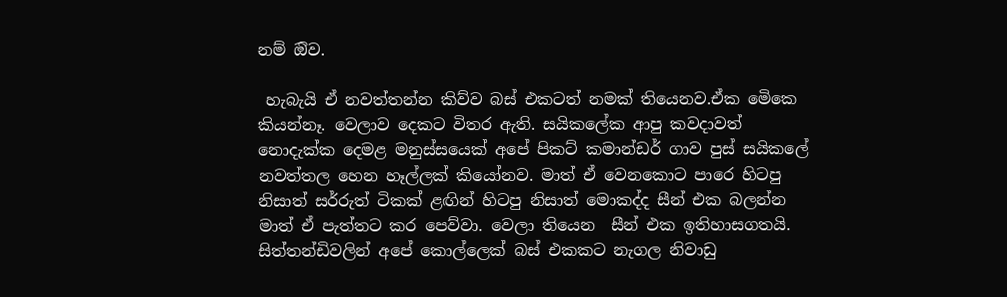නම් ඔිව.

 හැබැයි ඒ නවත්තන්න කිව්ව බස් එකටත් නමක් තියෙනව.ඒක මෙිකෙ කියන්නෑ. වෙලාව දෙකට විතර ඇති. සයිකලේක ආපු කවදාවත් නොදැක්ක දෙමළ මනුස්සයෙක් අපේ පිකට් කමාන්ඩර් ගාව පුස් සයිකලේ නවත්තල හෙන හෑල්ලක් කියෝනව. මාත් ඒ වෙනකොට පාරෙ හිටපු නිසාත් සර්රුත් ටිකක් ළඟින් හිටපු නිසාත් මොකද්ද සීන් එක බලන්න මාත් ඒ පැත්තට කර පෙව්වා. වෙලා තියෙන  සීන් එක ඉතිහාසගතයි. සිත්තන්ඩිවලින් අපේ කොල්ලෙක් බස් එකකට නැගල නිවාඩු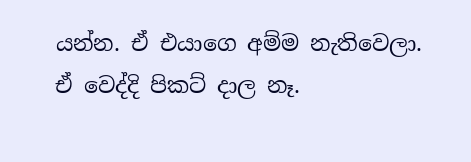යන්න. ඒ එයාගෙ අම්ම නැතිවෙලා. ඒ වෙද්දි පිකට් දාල නෑ.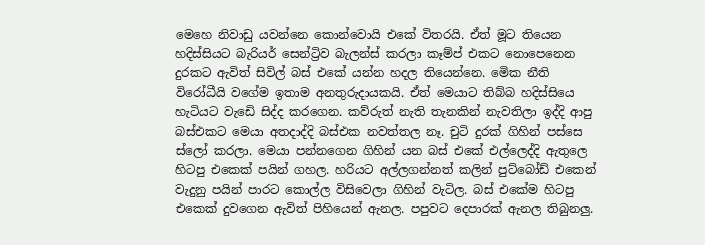මෙහෙ නිවාඩු යවන්නෙ කොන්වොයි එකේ විතරයි. ඒත් මූට තියෙන හදිස්සියට බැරියර් සෙන්ට්‍රිව බැලන්ස් කරලා කෑම්ප් එකට නොපෙනෙන දුරකට ඇවිත් සිවිල් බස් එකේ යන්න හදල තියෙන්නෙ. මෙික නීති විරෝධීයි වගේම ඉතාම අනතුරුදායකයි. ඒත් මෙයාට තිබ්බ හදිස්සියෙ හැටියට වැඩෙි සිද්ද කරගෙන. කව්රුත් නැති තැනකින් නැවතිලා ඉද්දි ආපු බස්එකට මෙයා අතදාද්දි බස්එක නවත්තල නෑ. චුටි දුරක් ගිහින් පස්සෙ ස්ලෝ කරලා. මෙයා පන්නගෙන ගිහින් යන බස් එකේ එල්ලෙද්දි ඇතුලෙ හිටපු එකෙක් පයින් ගහල. හරියට අල්ලගන්නත් කලින් පුට්බෝඩ් එකෙන් වැදුනු පයින් පාරට කොල්ල විසිවෙලා ගිහින් වැටිල. බස් එකේම හිටපු එකෙක් දුවගෙන ඇවිත් පිහියෙන් ඇනල. පපුවට දෙපාරක් ඇනල තිබුනලු.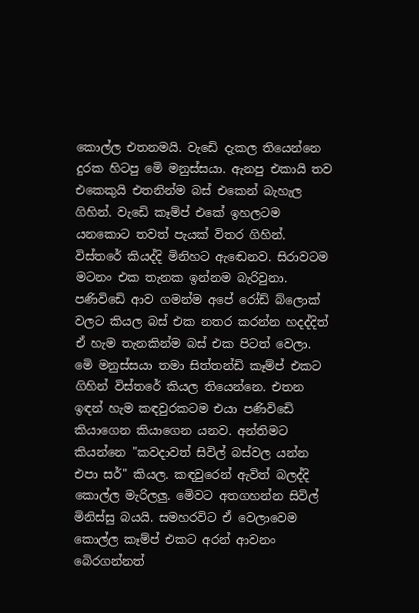කොල්ල එතනමයි. වැඩෙි දැකල තියෙන්නෙ දුරක හිටපු මෙි මනුස්සයා. ඇනපු එකායි තව එකෙකුයි එතනින්ම බස් එකෙන් බැහැල ගිහින්. වැඩෙි කෑම්ප් එකේ ඉහලටම යනකොට තවත් පැයක් විතර ගිහින්. විස්තරේ කියද්දි මිනිහට ඇඬෙනව. සිරාවටම මටනං එක තැනක ඉන්නම බැරිවුනා. පණිවිඩෙි ආව ගමන්ම අපේ රෝඩ් බ්ලොක් වලට කියල බස් එක නතර කරන්න හදද්දිත් ඒ හැම තැනකින්ම බස් එක පිටත් වෙලා. මෙි මනුස්සයා තමා සිත්තන්ඩි කෑම්ප් එකට ගිහින් විස්තරේ කියල තියෙන්නෙ. එතන ඉඳන් හැම කඳවුරකටම එයා පණිවිඩෙි කියාගෙන කියාගෙන යනව. අන්තිමට කියන්නෙ "කවදාවත් සිවිල් බස්වල යන්න එපා සර්" කියල. කඳවුරෙන් ඇවිත් බලද්දි කොල්ල මැරිලලු. මෙිවට අතගහන්න සිවිල් මිනිස්සු බයයි. සමහරවිට ඒ වෙලාවෙම කොල්ල කෑම්ප් එකට අරන් ආවනං බෙිරගන්නත්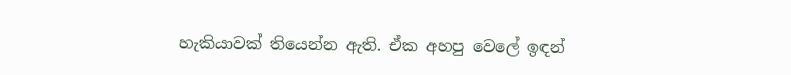හැකියාවක් තියෙන්න ඇති. ඒක අහපු වෙලේ ඉඳන්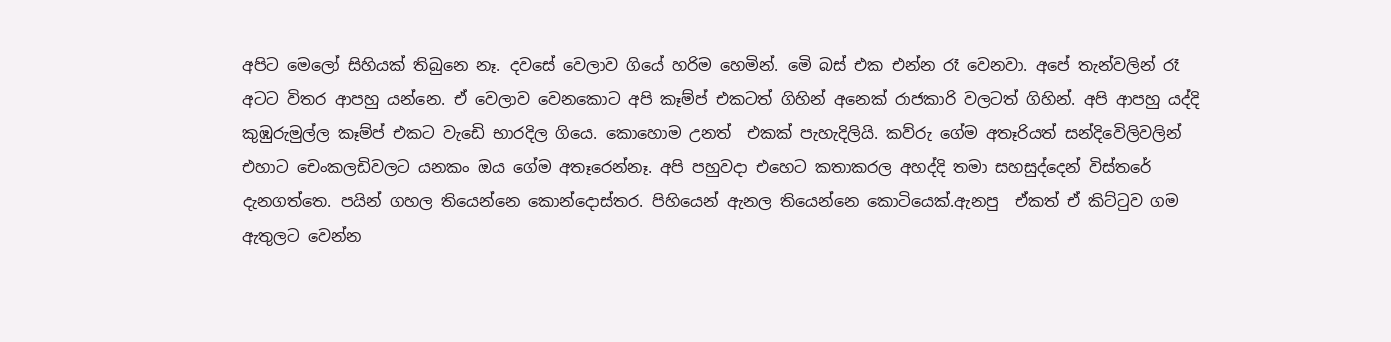අපිට මෙලෝ සිහියක් තිබුනෙ නෑ. දවසේ වෙලාව ගියේ හරිම හෙමින්. මෙි බස් එක එන්න රෑ වෙනවා. අපේ තැන්වලින් රෑ අටට විතර ආපහු යන්නෙ. ඒ වෙලාව වෙනකොට අපි කෑම්ප් එකටත් ගිහින් අනෙක් රාජකාරි වලටත් ගිහින්. අපි ආපහු යද්දි කුඹුරුමුල්ල කෑම්ප් එකට වැඩෙි භාරදිල ගියෙ. කොහොම උනත්  එකක් පැහැදිලියි. කව්රු ගේම අතෑරියත් සන්දිවෙිලිවලින් එහාට චෙංකලඩිවලට යනකං ඔය ගේම අතෑරෙන්නෑ. අපි පහුවදා එහෙට කතාකරල අහද්දි තමා සහසුද්දෙන් විස්තරේ දැනගත්තෙ. පයින් ගහල තියෙන්නෙ කොන්දොස්තර. පිහියෙන් ඇනල තියෙන්නෙ කොටියෙක්.ඇනපු  ඒකත් ඒ කිට්ටුව ගම ඇතුලට වෙන්න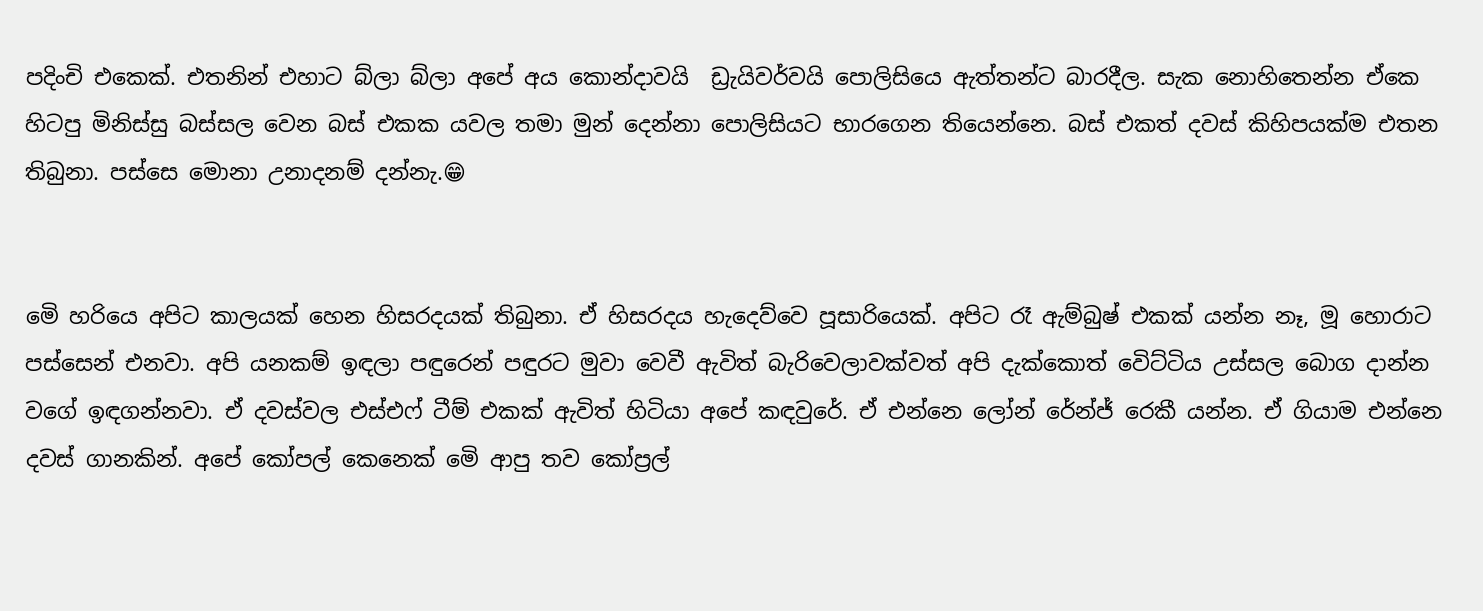පදිංචි එකෙක්. එතනින් එහාට බ්ලා බ්ලා අපේ අය කොන්දාවයි  ඩ්‍රැයිවර්වයි පොලිසියෙ ඇත්තන්ට බාරදීල. සැක නොහිතෙන්න ඒකෙ හිටපු මිනිස්සු බස්සල වෙන බස් එකක යවල තමා මුන් දෙන්නා පොලිසියට භාරගෙන තියෙන්නෙ. බස් එකත් දවස් කිහිපයක්ම එතන තිබුනා. පස්සෙ මොනා උනාදනම් දන්නැ.😁


මෙි හරියෙ අපිට කාලයක් හෙන හිසරදයක් තිබුනා. ඒ හිසරදය හැදෙව්වෙ පූසාරියෙක්. අපිට රෑ ඇම්බුෂ් එකක් යන්න නෑ, මූ හොරාට පස්සෙන් එනවා. අපි යනකම් ඉඳලා පඳුරෙන් පඳුරට මුවා වෙවී ඇවිත් බැරිවෙලාවක්වත් අපි දැක්කොත් වෙිට්ටිය උස්සල බොග දාන්න වගේ ඉඳගන්නවා. ඒ දවස්වල එස්එෆ් ටීම් එකක් ඇවිත් හිටියා අපේ කඳවුරේ. ඒ එන්නෙ ලෝන් රේන්ජ් රෙකී යන්න. ඒ ගියාම එන්නෙ දවස් ගානකින්. අපේ කෝපල් කෙනෙක් මෙි ආපු තව කෝප්‍රල්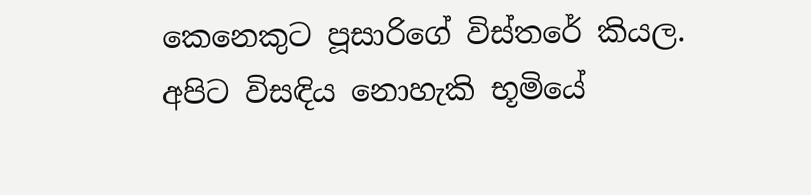කෙනෙකුට පූසාරිගේ විස්තරේ කියල. අපිට විසඳිය නොහැකි භූමියේ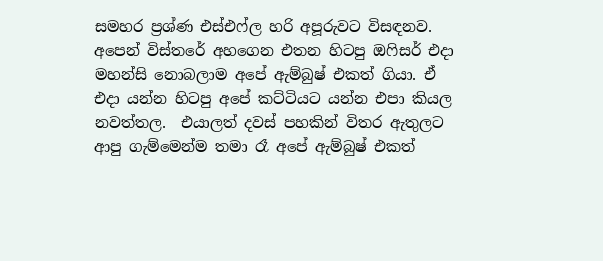සමහර ප්‍රශ්ණ එස්එෆ්ල හරි අපූරුවට විසඳනව. අපෙන් විස්තරේ අහගෙන එතන හිටපු ඔෆිසර් එදා මහන්සි නොබලාම අපේ ඇම්බුෂ් එකත් ගියා. ඒ එදා යන්න හිටපු අපේ කට්ටියට යන්න එපා කියල නවත්තල.  එයාලත් දවස් පහකින් විතර ඇතුලට ආපු ගැම්මෙන්ම තමා රෑ අපේ ඇම්බුෂ් එකත්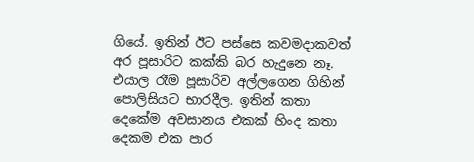ගියේ. ඉතින් ඊට පස්සෙ කවමදාකවත් අර පූසාරිට කක්කි බර හැදුනෙ නෑ. එයාල රෑම පූසාරිව අල්ලගෙන ගිහින් පොලිසියට භාරදීල. ඉතින් කතා දෙකේම අවසානය එකක් හිංද කතා දෙකම එක පාර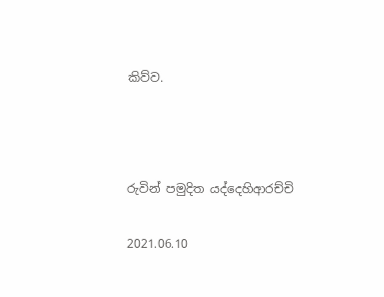කිව්ව.



රුවින් පමුදිත යද්දෙහිආරච්චි

2021.06.10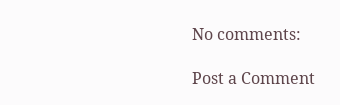No comments:

Post a Comment